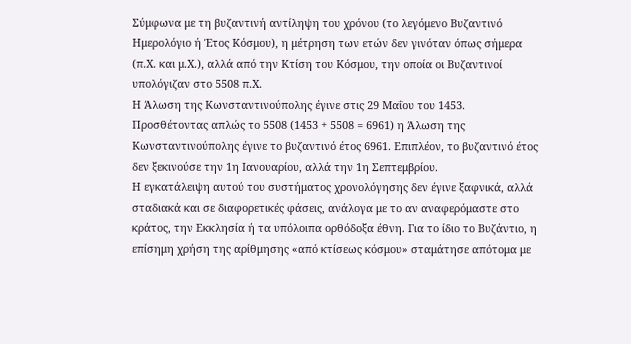Σύμφωνα με τη βυζαντινή αντίληψη του χρόνου (το λεγόμενο Βυζαντινό Ημερολόγιο ή Έτος Κόσμου), η μέτρηση των ετών δεν γινόταν όπως σήμερα (π.Χ. και μ.Χ.), αλλά από την Κτίση του Κόσμου, την οποία οι Βυζαντινοί υπολόγιζαν στο 5508 π.Χ.
Η Άλωση της Κωνσταντινούπολης έγινε στις 29 Μαΐου του 1453. Προσθέτοντας απλώς το 5508 (1453 + 5508 = 6961) η Άλωση της Κωνσταντινούπολης έγινε το βυζαντινό έτος 6961. Επιπλέον, το βυζαντινό έτος δεν ξεκινούσε την 1η Ιανουαρίου, αλλά την 1η Σεπτεμβρίου.
Η εγκατάλειψη αυτού του συστήματος χρονολόγησης δεν έγινε ξαφνικά, αλλά σταδιακά και σε διαφορετικές φάσεις, ανάλογα με το αν αναφερόμαστε στο κράτος, την Εκκλησία ή τα υπόλοιπα ορθόδοξα έθνη. Για το ίδιο το Βυζάντιο, η επίσημη χρήση της αρίθμησης «από κτίσεως κόσμου» σταμάτησε απότομα με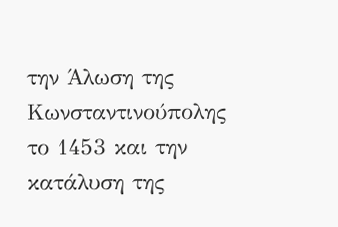την Άλωση της Κωνσταντινούπολης το 1453 και την κατάλυση της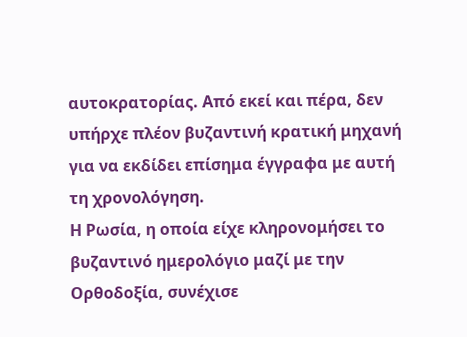αυτοκρατορίας. Από εκεί και πέρα, δεν υπήρχε πλέον βυζαντινή κρατική μηχανή για να εκδίδει επίσημα έγγραφα με αυτή τη χρονολόγηση.
Η Ρωσία, η οποία είχε κληρονομήσει το βυζαντινό ημερολόγιο μαζί με την Ορθοδοξία, συνέχισε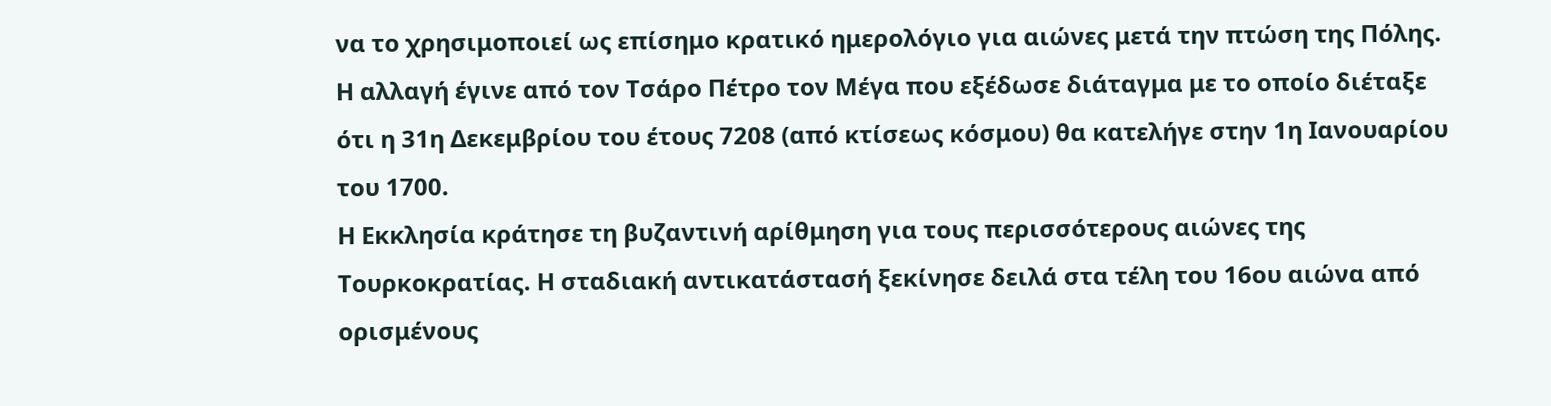να το χρησιμοποιεί ως επίσημο κρατικό ημερολόγιο για αιώνες μετά την πτώση της Πόλης. Η αλλαγή έγινε από τον Τσάρο Πέτρο τον Μέγα που εξέδωσε διάταγμα με το οποίο διέταξε ότι η 31η Δεκεμβρίου του έτους 7208 (από κτίσεως κόσμου) θα κατελήγε στην 1η Ιανουαρίου του 1700.
Η Εκκλησία κράτησε τη βυζαντινή αρίθμηση για τους περισσότερους αιώνες της Τουρκοκρατίας. Η σταδιακή αντικατάστασή ξεκίνησε δειλά στα τέλη του 16ου αιώνα από ορισμένους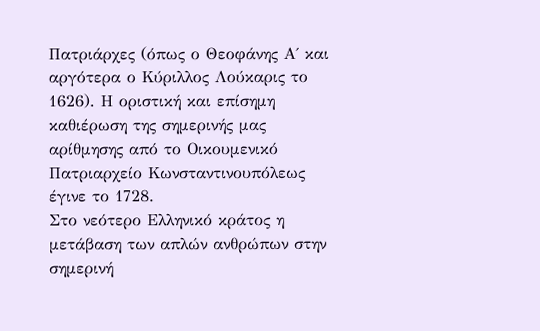Πατριάρχες (όπως ο Θεοφάνης Α΄ και αργότερα ο Κύριλλος Λούκαρις το 1626). Η οριστική και επίσημη καθιέρωση της σημερινής μας αρίθμησης από το Οικουμενικό Πατριαρχείο Κωνσταντινουπόλεως έγινε το 1728.
Στο νεότερο Ελληνικό κράτος η μετάβαση των απλών ανθρώπων στην σημερινή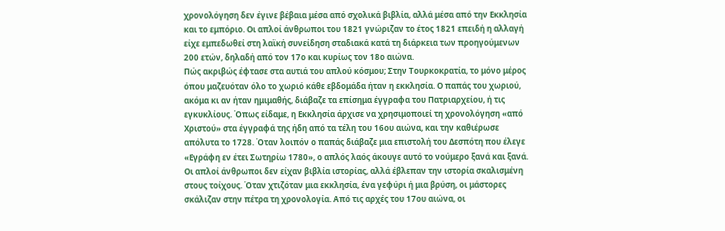χρονολόγηση δεν έγινε βέβαια μέσα από σχολικά βιβλία, αλλά μέσα από την Εκκλησία και το εμπόριο. Οι απλοί άνθρωποι του 1821 γνώριζαν το έτος 1821 επειδή η αλλαγή είχε εμπεδωθεί στη λαϊκή συνείδηση σταδιακά κατά τη διάρκεια των προηγούμενων 200 ετών, δηλαδή από τον 17ο και κυρίως τον 18ο αιώνα.
Πώς ακριβώς έφτασε στα αυτιά του απλού κόσμου; Στην Τουρκοκρατία, το μόνο μέρος όπου μαζευόταν όλο το χωριό κάθε εβδομάδα ήταν η εκκλησία. Ο παπάς του χωριού, ακόμα κι αν ήταν ημιμαθής, διάβαζε τα επίσημα έγγραφα του Πατριαρχείου, ή τις εγκυκλίους. Όπως είδαμε, η Εκκλησία άρχισε να χρησιμοποιεί τη χρονολόγηση «από Χριστού» στα έγγραφά της ήδη από τα τέλη του 16ου αιώνα, και την καθιέρωσε απόλυτα το 1728. Όταν λοιπόν ο παπάς διάβαζε μια επιστολή του Δεσπότη που έλεγε «Εγράφη εν έτει Σωτηρίω 1780», ο απλός λαός άκουγε αυτό το νούμερο ξανά και ξανά.
Οι απλοί άνθρωποι δεν είχαν βιβλία ιστορίας, αλλά έβλεπαν την ιστορία σκαλισμένη στους τοίχους. Όταν χτιζόταν μια εκκλησία, ένα γεφύρι ή μια βρύση, οι μάστορες σκάλιζαν στην πέτρα τη χρονολογία. Από τις αρχές του 17ου αιώνα, οι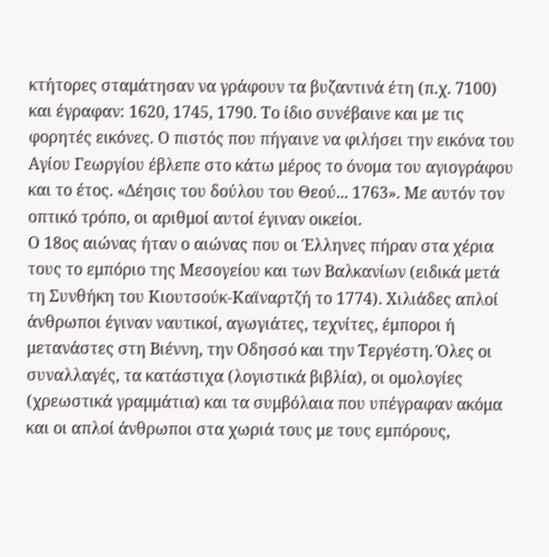κτήτορες σταμάτησαν να γράφουν τα βυζαντινά έτη (π.χ. 7100) και έγραφαν: 1620, 1745, 1790. Το ίδιο συνέβαινε και με τις φορητές εικόνες. Ο πιστός που πήγαινε να φιλήσει την εικόνα του Αγίου Γεωργίου έβλεπε στο κάτω μέρος το όνομα του αγιογράφου και το έτος. «Δέησις του δούλου του Θεού... 1763». Με αυτόν τον οπτικό τρόπο, οι αριθμοί αυτοί έγιναν οικείοι.
Ο 18ος αιώνας ήταν ο αιώνας που οι Έλληνες πήραν στα χέρια τους το εμπόριο της Μεσογείου και των Βαλκανίων (ειδικά μετά τη Συνθήκη του Κιουτσούκ-Καϊναρτζή το 1774). Χιλιάδες απλοί άνθρωποι έγιναν ναυτικοί, αγωγιάτες, τεχνίτες, έμποροι ή μετανάστες στη Βιέννη, την Οδησσό και την Τεργέστη. Όλες οι συναλλαγές, τα κατάστιχα (λογιστικά βιβλία), οι ομολογίες (χρεωστικά γραμμάτια) και τα συμβόλαια που υπέγραφαν ακόμα και οι απλοί άνθρωποι στα χωριά τους με τους εμπόρους,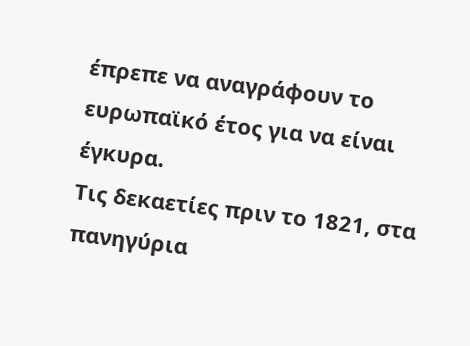έπρεπε να αναγράφουν το ευρωπαϊκό έτος για να είναι έγκυρα.
Τις δεκαετίες πριν το 1821, στα πανηγύρια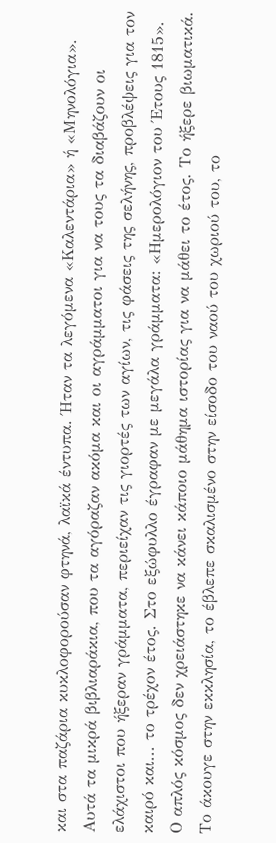και στα παζάρια κυκλοφορούσαν φτηνά, λαϊκά έντυπα. Ήταν τα λεγόμενα «Καλεντάρια» ή «Μηνολόγια». Αυτά τα μικρά βιβλιαράκια, που τα αγόραζαν ακόμα και οι αγράμματοι για να τους τα διαβάζουν οι ελάχιστοι που ήξεραν γράμματα, περιείχαν τις γιορτές των αγίων, τις φάσεις της σελήνης, προβλέψεις για τον καιρό και... το τρέχον έτος. Στο εξώφυλλο έγραφαν με μεγάλα γράμματα: «Ημερολόγιον του Έτους 1815».
Ο απλός κόσμος δεν χρειάστηκε να κάνει κάποιο μάθημα ιστορίας για να μάθει το έτος. Το ήξερε βιωματικά. Το άκουγε στην εκκλησία, το έβλεπε σκαλισμένο στην είσοδο του ναού του χωριού του, το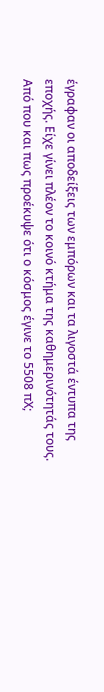έγραφαν οι αποδείξεις των εμπόρων και τα λιγοστά έντυπα της εποχής. Είχε γίνει πλέον το κοινό κτήμα της καθημερινότητάς τους.
Από που και πως προέκυψε ότι ο κόσμος έγινε το 5508 πΧ;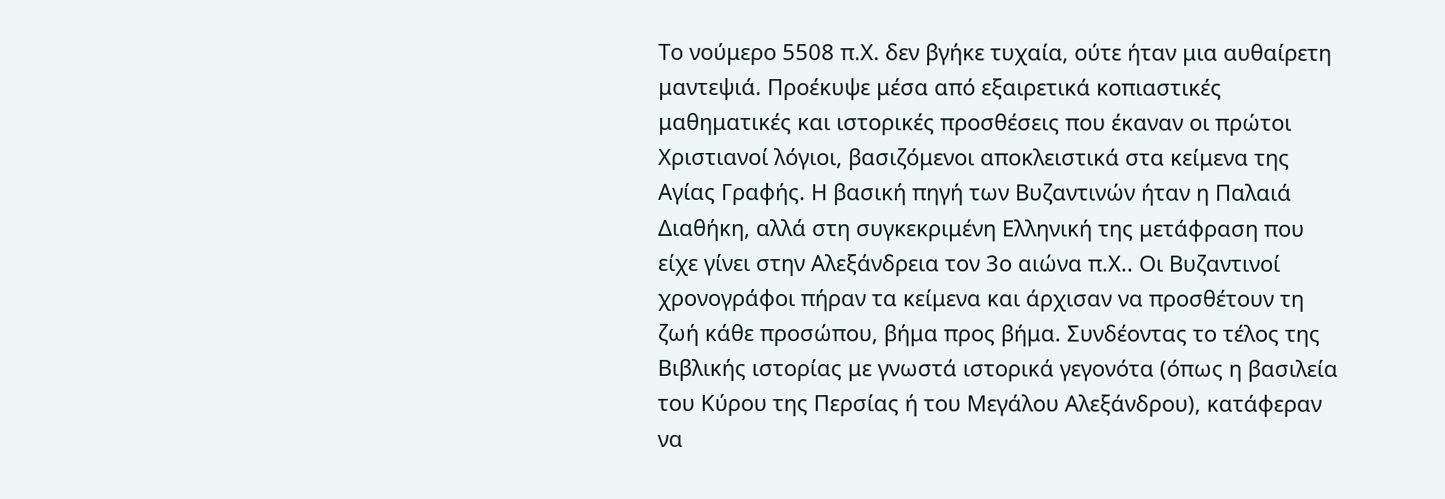Το νούμερο 5508 π.Χ. δεν βγήκε τυχαία, ούτε ήταν μια αυθαίρετη μαντεψιά. Προέκυψε μέσα από εξαιρετικά κοπιαστικές μαθηματικές και ιστορικές προσθέσεις που έκαναν οι πρώτοι Χριστιανοί λόγιοι, βασιζόμενοι αποκλειστικά στα κείμενα της Αγίας Γραφής. Η βασική πηγή των Βυζαντινών ήταν η Παλαιά Διαθήκη, αλλά στη συγκεκριμένη Ελληνική της μετάφραση που είχε γίνει στην Αλεξάνδρεια τον 3ο αιώνα π.Χ.. Οι Βυζαντινοί χρονογράφοι πήραν τα κείμενα και άρχισαν να προσθέτουν τη ζωή κάθε προσώπου, βήμα προς βήμα. Συνδέοντας το τέλος της Βιβλικής ιστορίας με γνωστά ιστορικά γεγονότα (όπως η βασιλεία του Κύρου της Περσίας ή του Μεγάλου Αλεξάνδρου), κατάφεραν να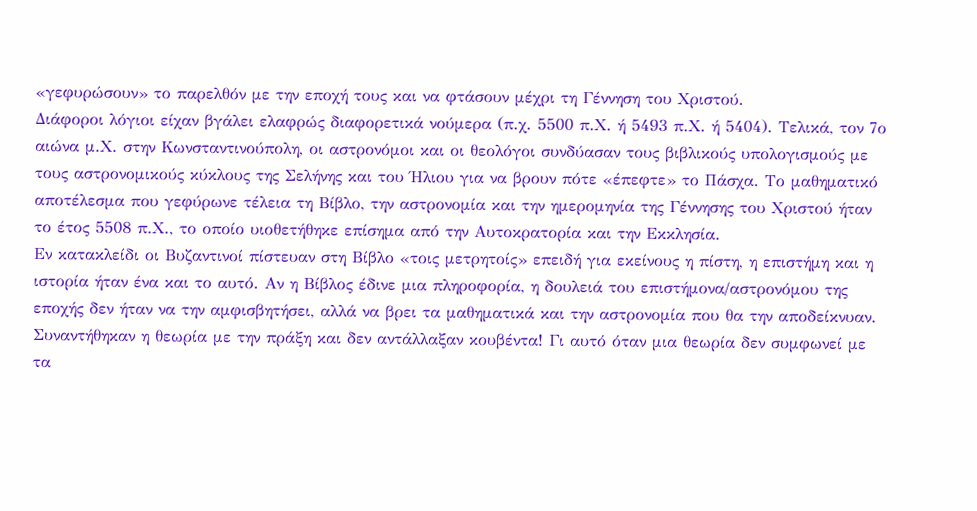«γεφυρώσουν» το παρελθόν με την εποχή τους και να φτάσουν μέχρι τη Γέννηση του Χριστού.
Διάφοροι λόγιοι είχαν βγάλει ελαφρώς διαφορετικά νούμερα (π.χ. 5500 π.Χ. ή 5493 π.Χ. ή 5404). Τελικά, τον 7ο αιώνα μ.Χ. στην Κωνσταντινούπολη, οι αστρονόμοι και οι θεολόγοι συνδύασαν τους βιβλικούς υπολογισμούς με τους αστρονομικούς κύκλους της Σελήνης και του Ήλιου για να βρουν πότε «έπεφτε» το Πάσχα. Το μαθηματικό αποτέλεσμα που γεφύρωνε τέλεια τη Βίβλο, την αστρονομία και την ημερομηνία της Γέννησης του Χριστού ήταν το έτος 5508 π.Χ., το οποίο υιοθετήθηκε επίσημα από την Αυτοκρατορία και την Εκκλησία.
Εν κατακλείδι οι Βυζαντινοί πίστευαν στη Βίβλο «τοις μετρητοίς» επειδή για εκείνους η πίστη, η επιστήμη και η ιστορία ήταν ένα και το αυτό. Αν η Βίβλος έδινε μια πληροφορία, η δουλειά του επιστήμονα/αστρονόμου της εποχής δεν ήταν να την αμφισβητήσει, αλλά να βρει τα μαθηματικά και την αστρονομία που θα την αποδείκνυαν.
Συναντήθηκαν η θεωρία με την πράξη και δεν αντάλλαξαν κουβέντα! Γι αυτό όταν μια θεωρία δεν συμφωνεί με τα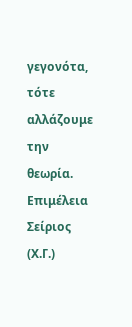γεγονότα, τότε αλλάζουμε την θεωρία.
Επιμέλεια Σείριος (Χ.Γ.)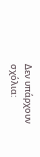Δεν υπάρχουν σχόλια: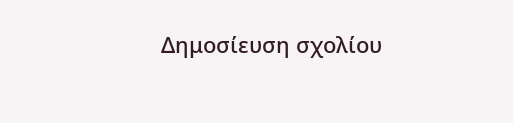Δημοσίευση σχολίου